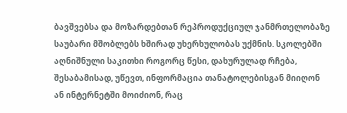ბავშვებსა და მოზარდებთან რეპროდუქციულ ჯანმრთელობაზე საუბარი მშობლებს ხშირად უხერხულობას უქმნის. სკოლებში აღნიშნული საკითხი როგორც წესი, დახურულად რჩება, შესაბამისად, უწევთ, ინფორმაცია თანატოლებისგან მიიღონ ან ინტერნეტში მოიძიონ, რაც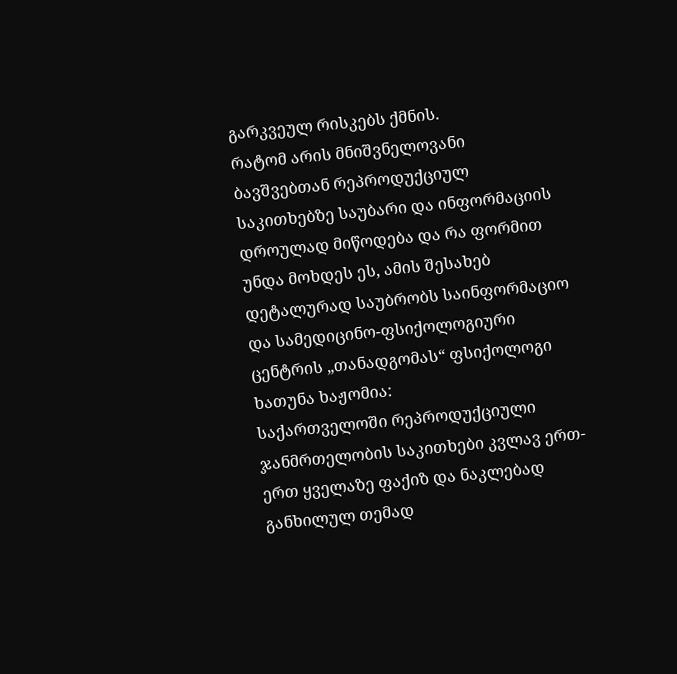გარკვეულ რისკებს ქმნის.
რატომ არის მნიშვნელოვანი ბავშვებთან რეპროდუქციულ საკითხებზე საუბარი და ინფორმაციის დროულად მიწოდება და რა ფორმით უნდა მოხდეს ეს, ამის შესახებ დეტალურად საუბრობს საინფორმაციო და სამედიცინო-ფსიქოლოგიური ცენტრის „თანადგომას“ ფსიქოლოგი ხათუნა ხაჟომია:
საქართველოში რეპროდუქციული ჯანმრთელობის საკითხები კვლავ ერთ-ერთ ყველაზე ფაქიზ და ნაკლებად განხილულ თემად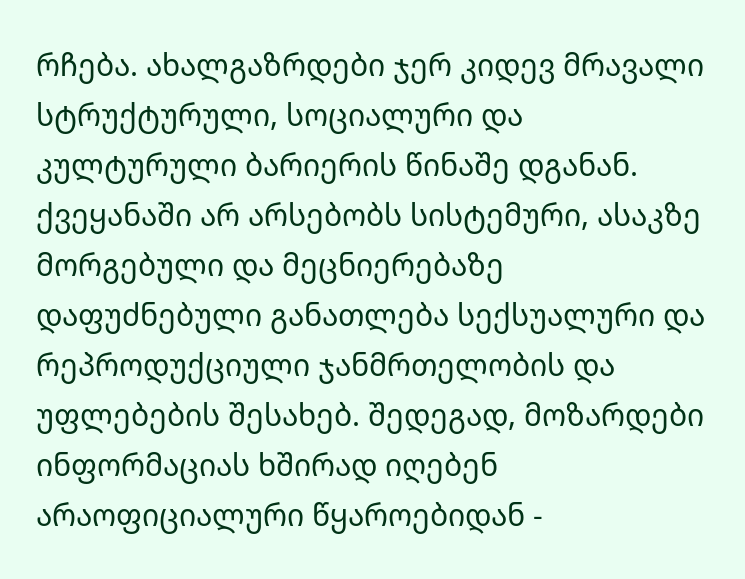რჩება. ახალგაზრდები ჯერ კიდევ მრავალი სტრუქტურული, სოციალური და კულტურული ბარიერის წინაშე დგანან. ქვეყანაში არ არსებობს სისტემური, ასაკზე მორგებული და მეცნიერებაზე დაფუძნებული განათლება სექსუალური და რეპროდუქციული ჯანმრთელობის და უფლებების შესახებ. შედეგად, მოზარდები ინფორმაციას ხშირად იღებენ არაოფიციალური წყაროებიდან -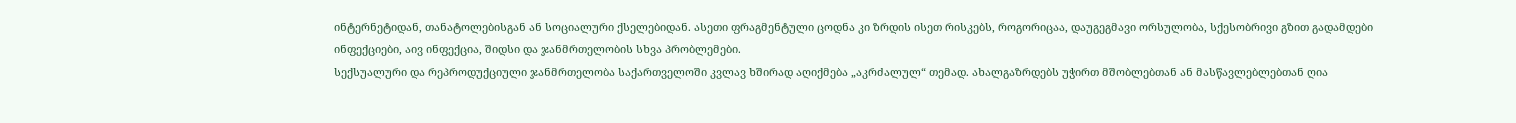ინტერნეტიდან, თანატოლებისგან ან სოციალური ქსელებიდან. ასეთი ფრაგმენტული ცოდნა კი ზრდის ისეთ რისკებს, როგორიცაა, დაუგეგმავი ორსულობა, სქესობრივი გზით გადამდები ინფექციები, აივ ინფექცია, შიდსი და ჯანმრთელობის სხვა პრობლემები.
სექსუალური და რეპროდუქციული ჯანმრთელობა საქართველოში კვლავ ხშირად აღიქმება „აკრძალულ“ თემად. ახალგაზრდებს უჭირთ მშობლებთან ან მასწავლებლებთან ღია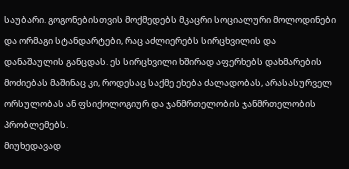საუბარი. გოგონებისთვის მოქმედებს მკაცრი სოციალური მოლოდინები და ორმაგი სტანდარტები, რაც აძლიერებს სირცხვილის და დანაშაულის განცდას. ეს სირცხვილი ხშირად აფერხებს დახმარების მოძიებას მაშინაც კი, როდესაც საქმე ეხება ძალადობას, არასასურველ ორსულობას ან ფსიქოლოგიურ და ჯანმრთელობის ჯანმრთელობის პრობლემებს.
მიუხედავად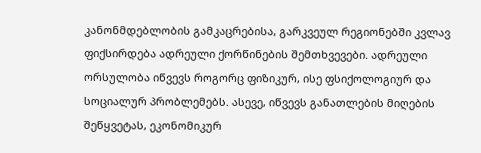კანონმდებლობის გამკაცრებისა, გარკვეულ რეგიონებში კვლავ ფიქსირდება ადრეული ქორწინების შემთხვევები. ადრეული ორსულობა იწვევს როგორც ფიზიკურ, ისე ფსიქოლოგიურ და სოციალურ პრობლემებს. ასევე, იწვევს განათლების მიღების შეწყვეტას, ეკონომიკურ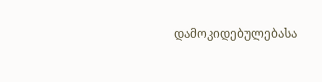დამოკიდებულებასა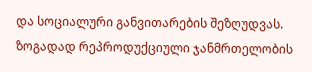და სოციალური განვითარების შეზღუდვას.
ზოგადად რეპროდუქციული ჯანმრთელობის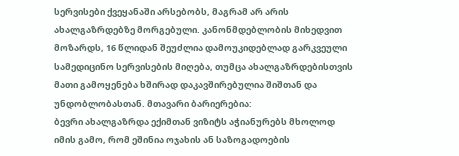სერვისები ქვეყანაში არსებობს, მაგრამ არ არის ახალგაზრდებზე მორგებული. კანონმდებლობის მიხედვით მოზარდს, 16 წლიდან შეუძლია დამოუკიდებლად გარკვეული სამედიცინო სერვისების მიღება, თუმცა ახალგაზრდებისთვის მათი გამოყენება ხშირად დაკავშირებულია შიშთან და უნდობლობასთან. მთავარი ბარიერებია:
ბევრი ახალგაზრდა ექიმთან ვიზიტს აჭიანურებს მხოლოდ იმის გამო, რომ ეშინია ოჯახის ან საზოგადოების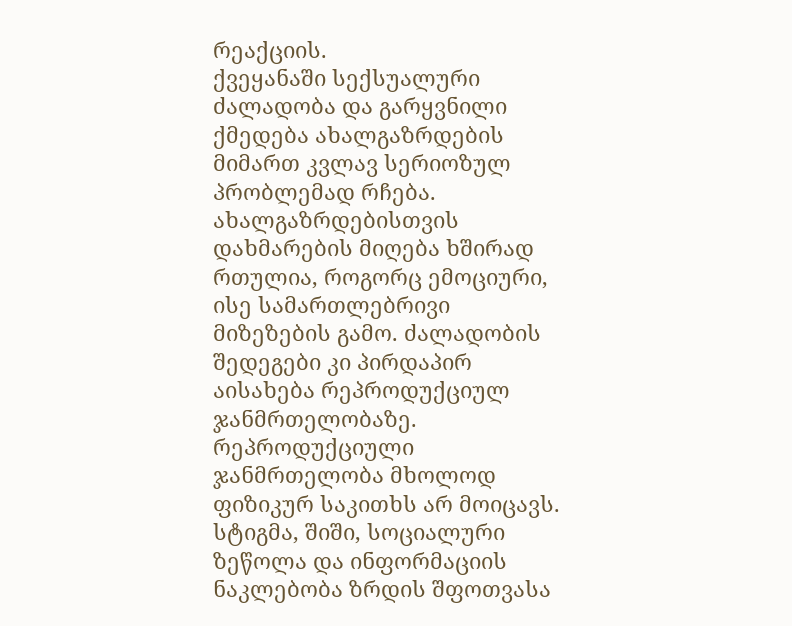რეაქციის.
ქვეყანაში სექსუალური ძალადობა და გარყვნილი ქმედება ახალგაზრდების მიმართ კვლავ სერიოზულ პრობლემად რჩება. ახალგაზრდებისთვის დახმარების მიღება ხშირად რთულია, როგორც ემოციური, ისე სამართლებრივი მიზეზების გამო. ძალადობის შედეგები კი პირდაპირ აისახება რეპროდუქციულ ჯანმრთელობაზე.
რეპროდუქციული ჯანმრთელობა მხოლოდ ფიზიკურ საკითხს არ მოიცავს. სტიგმა, შიში, სოციალური ზეწოლა და ინფორმაციის ნაკლებობა ზრდის შფოთვასა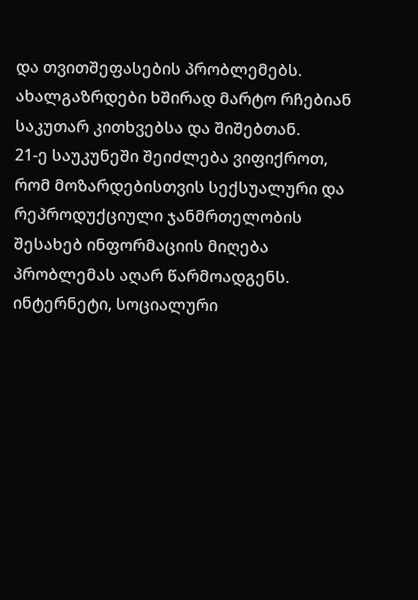და თვითშეფასების პრობლემებს. ახალგაზრდები ხშირად მარტო რჩებიან საკუთარ კითხვებსა და შიშებთან.
21-ე საუკუნეში შეიძლება ვიფიქროთ, რომ მოზარდებისთვის სექსუალური და რეპროდუქციული ჯანმრთელობის შესახებ ინფორმაციის მიღება პრობლემას აღარ წარმოადგენს. ინტერნეტი, სოციალური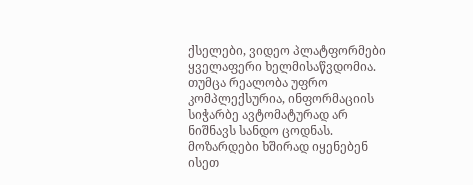ქსელები, ვიდეო პლატფორმები ყველაფერი ხელმისაწვდომია. თუმცა რეალობა უფრო კომპლექსურია, ინფორმაციის სიჭარბე ავტომატურად არ ნიშნავს სანდო ცოდნას.
მოზარდები ხშირად იყენებენ ისეთ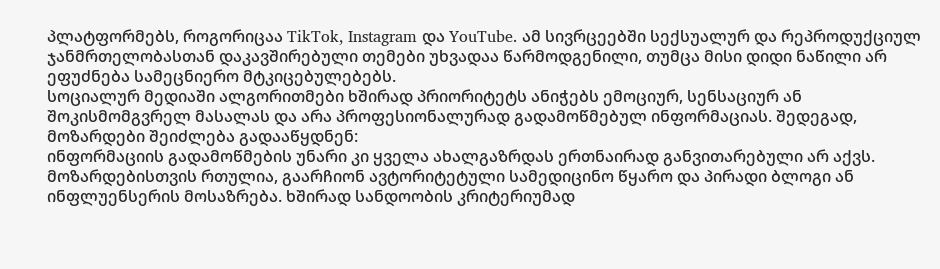პლატფორმებს, როგორიცაა TikTok, Instagram და YouTube. ამ სივრცეებში სექსუალურ და რეპროდუქციულ ჯანმრთელობასთან დაკავშირებული თემები უხვადაა წარმოდგენილი, თუმცა მისი დიდი ნაწილი არ ეფუძნება სამეცნიერო მტკიცებულებებს.
სოციალურ მედიაში ალგორითმები ხშირად პრიორიტეტს ანიჭებს ემოციურ, სენსაციურ ან შოკისმომგვრელ მასალას და არა პროფესიონალურად გადამოწმებულ ინფორმაციას. შედეგად, მოზარდები შეიძლება გადააწყდნენ:
ინფორმაციის გადამოწმების უნარი კი ყველა ახალგაზრდას ერთნაირად განვითარებული არ აქვს. მოზარდებისთვის რთულია, გაარჩიონ ავტორიტეტული სამედიცინო წყარო და პირადი ბლოგი ან ინფლუენსერის მოსაზრება. ხშირად სანდოობის კრიტერიუმად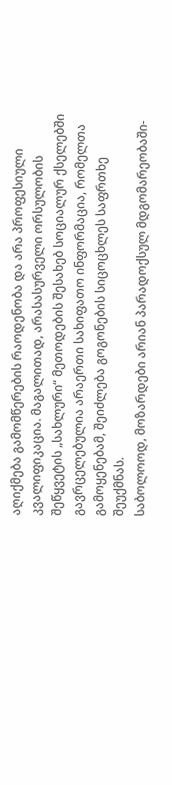აღიქმება გამომწერების რაოდენობა და არა პროფესიული კვალიფიკაცია. მაგალითად, არასასურველი ორსულობის შეწყვეტის „სახლური“ მეთოდების შესახებ სოციალურ ქსელებში გავრცელებულია არაერთი სახიფათო ინფორმაცია, რომელთა გამოყენებამ, შეიძლება გოგონების სიცოცხლეს საფრთხე შეუქმნას.
საბოლოოდ, მოზარდები არიან პარადოქსულ მდგომარეობაში-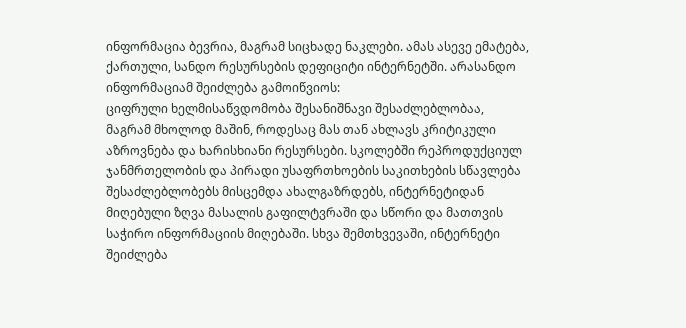ინფორმაცია ბევრია, მაგრამ სიცხადე ნაკლები. ამას ასევე ემატება, ქართული, სანდო რესურსების დეფიციტი ინტერნეტში. არასანდო ინფორმაციამ შეიძლება გამოიწვიოს:
ციფრული ხელმისაწვდომობა შესანიშნავი შესაძლებლობაა, მაგრამ მხოლოდ მაშინ, როდესაც მას თან ახლავს კრიტიკული აზროვნება და ხარისხიანი რესურსები. სკოლებში რეპროდუქციულ ჯანმრთელობის და პირადი უსაფრთხოების საკითხების სწავლება შესაძლებლობებს მისცემდა ახალგაზრდებს, ინტერნეტიდან მიღებული ზღვა მასალის გაფილტვრაში და სწორი და მათთვის საჭირო ინფორმაციის მიღებაში. სხვა შემთხვევაში, ინტერნეტი შეიძლება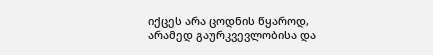იქცეს არა ცოდნის წყაროდ, არამედ გაურკვევლობისა და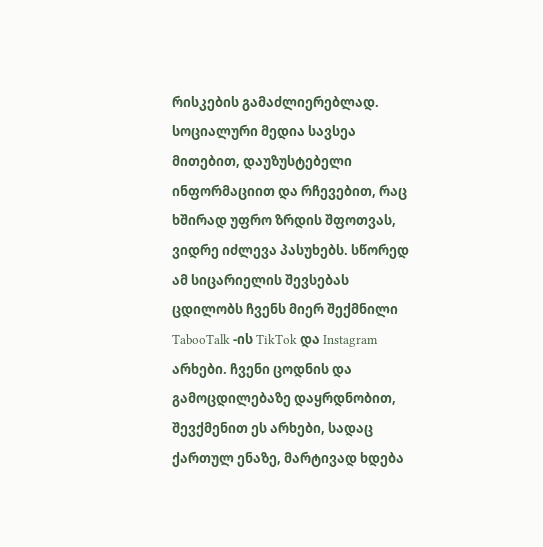რისკების გამაძლიერებლად.
სოციალური მედია სავსეა მითებით, დაუზუსტებელი ინფორმაციით და რჩევებით, რაც ხშირად უფრო ზრდის შფოთვას, ვიდრე იძლევა პასუხებს. სწორედ ამ სიცარიელის შევსებას ცდილობს ჩვენს მიერ შექმნილი TabooTalk -ის TikTok და Instagram არხები. ჩვენი ცოდნის და გამოცდილებაზე დაყრდნობით, შევქმენით ეს არხები, სადაც ქართულ ენაზე, მარტივად ხდება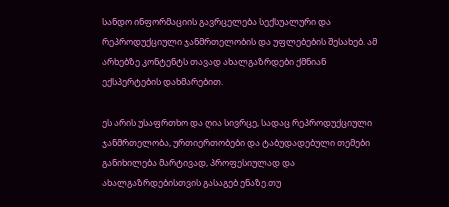სანდო ინფორმაციის გავრცელება სექსუალური და რეპროდუქციული ჯანმრთელობის და უფლებების შესახებ. ამ არხებზე კონტენტს თავად ახალგაზრდები ქმნიან ექსპერტების დახმარებით.

ეს არის უსაფრთხო და ღია სივრცე, სადაც რეპროდუქციული ჯანმრთელობა, ურთიერთობები და ტაბუდადებული თემები განიხილება მარტივად, პროფესიულად და ახალგაზრდებისთვის გასაგებ ენაზე.თუ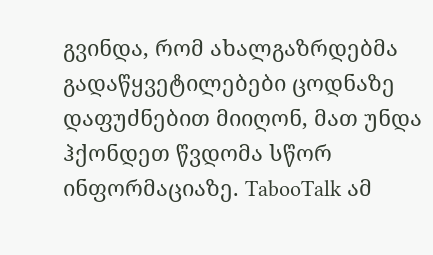გვინდა, რომ ახალგაზრდებმა გადაწყვეტილებები ცოდნაზე დაფუძნებით მიიღონ, მათ უნდა ჰქონდეთ წვდომა სწორ ინფორმაციაზე. TabooTalk ამ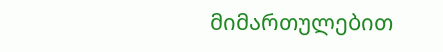მიმართულებით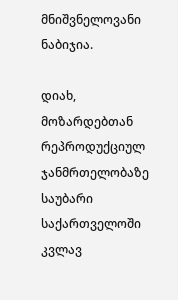მნიშვნელოვანი ნაბიჯია.

დიახ, მოზარდებთან რეპროდუქციულ ჯანმრთელობაზე საუბარი საქართველოში კვლავ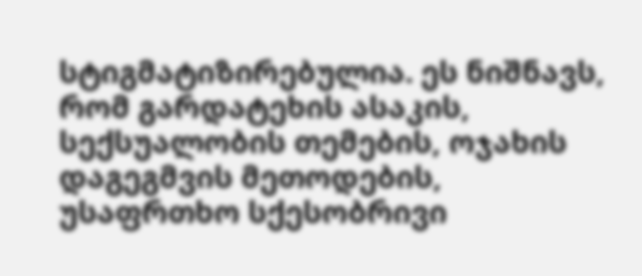სტიგმატიზირებულია. ეს ნიშნავს, რომ გარდატეხის ასაკის, სექსუალობის თემების, ოჯახის დაგეგმვის მეთოდების, უსაფრთხო სქესობრივი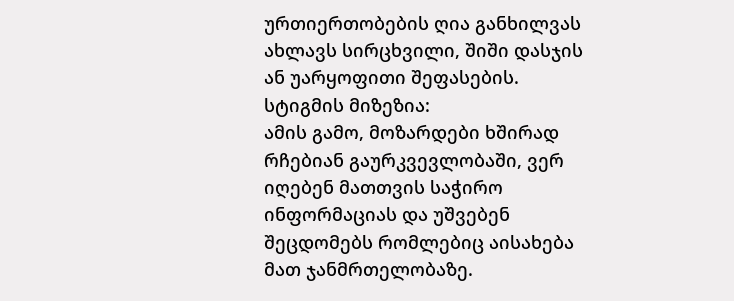ურთიერთობების ღია განხილვას ახლავს სირცხვილი, შიში დასჯის ან უარყოფითი შეფასების.
სტიგმის მიზეზია:
ამის გამო, მოზარდები ხშირად რჩებიან გაურკვევლობაში, ვერ იღებენ მათთვის საჭირო ინფორმაციას და უშვებენ შეცდომებს რომლებიც აისახება მათ ჯანმრთელობაზე.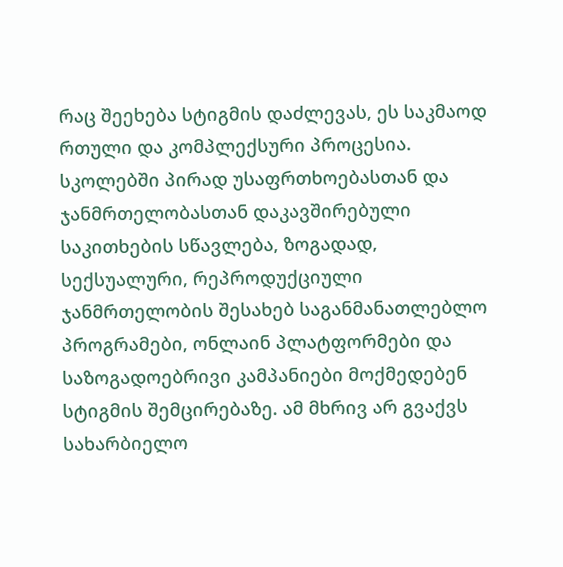რაც შეეხება სტიგმის დაძლევას, ეს საკმაოდ რთული და კომპლექსური პროცესია. სკოლებში პირად უსაფრთხოებასთან და ჯანმრთელობასთან დაკავშირებული საკითხების სწავლება, ზოგადად, სექსუალური, რეპროდუქციული ჯანმრთელობის შესახებ საგანმანათლებლო პროგრამები, ონლაინ პლატფორმები და საზოგადოებრივი კამპანიები მოქმედებენ სტიგმის შემცირებაზე. ამ მხრივ არ გვაქვს სახარბიელო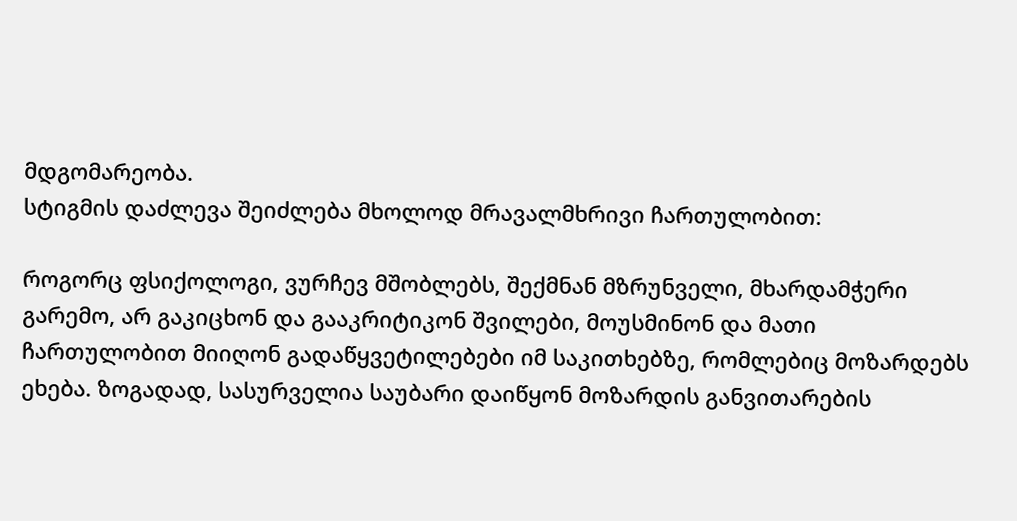მდგომარეობა.
სტიგმის დაძლევა შეიძლება მხოლოდ მრავალმხრივი ჩართულობით:

როგორც ფსიქოლოგი, ვურჩევ მშობლებს, შექმნან მზრუნველი, მხარდამჭერი გარემო, არ გაკიცხონ და გააკრიტიკონ შვილები, მოუსმინონ და მათი ჩართულობით მიიღონ გადაწყვეტილებები იმ საკითხებზე, რომლებიც მოზარდებს ეხება. ზოგადად, სასურველია საუბარი დაიწყონ მოზარდის განვითარების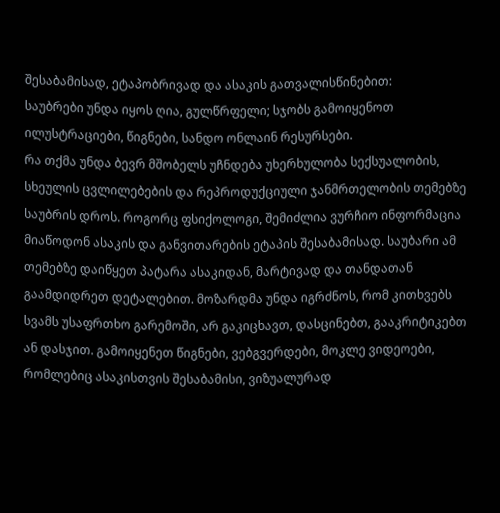შესაბამისად, ეტაპობრივად და ასაკის გათვალისწინებით:
საუბრები უნდა იყოს ღია, გულწრფელი; სჯობს გამოიყენოთ ილუსტრაციები, წიგნები, სანდო ონლაინ რესურსები.
რა თქმა უნდა ბევრ მშობელს უჩნდება უხერხულობა სექსუალობის, სხეულის ცვლილებების და რეპროდუქციული ჯანმრთელობის თემებზე საუბრის დროს. როგორც ფსიქოლოგი, შემიძლია ვურჩიო ინფორმაცია მიაწოდონ ასაკის და განვითარების ეტაპის შესაბამისად. საუბარი ამ თემებზე დაიწყეთ პატარა ასაკიდან, მარტივად და თანდათან გაამდიდრეთ დეტალებით. მოზარდმა უნდა იგრძნოს, რომ კითხვებს სვამს უსაფრთხო გარემოში, არ გაკიცხავთ, დასცინებთ, გააკრიტიკებთ ან დასჯით. გამოიყენეთ წიგნები, ვებგვერდები, მოკლე ვიდეოები, რომლებიც ასაკისთვის შესაბამისი, ვიზუალურად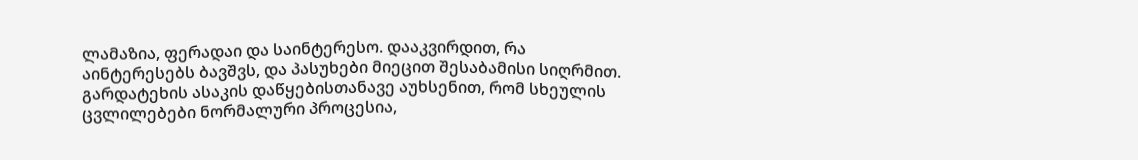ლამაზია, ფერადაი და საინტერესო. დააკვირდით, რა აინტერესებს ბავშვს, და პასუხები მიეცით შესაბამისი სიღრმით. გარდატეხის ასაკის დაწყებისთანავე აუხსენით, რომ სხეულის ცვლილებები ნორმალური პროცესია,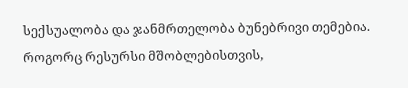სექსუალობა და ჯანმრთელობა ბუნებრივი თემებია.
როგორც რესურსი მშობლებისთვის,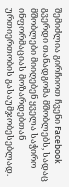შემიძლია გირჩიოთ ჩვენი Facebook გვერდი თანადგომა მშობლებს, სადაც მშობლები მიიღებენ ყველა საჭირო ინფორმაციას მოზარდებთან ურთიერთობის გასაუმჯობესებლად.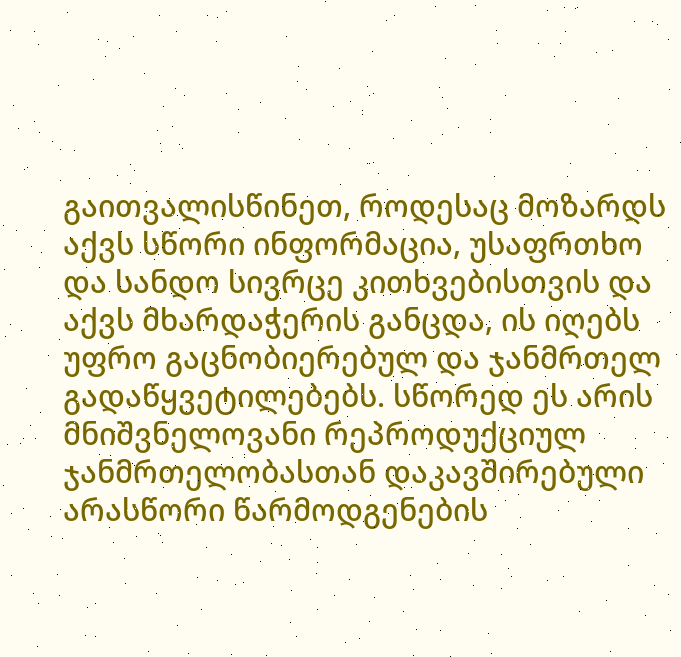გაითვალისწინეთ, როდესაც მოზარდს აქვს სწორი ინფორმაცია, უსაფრთხო და სანდო სივრცე კითხვებისთვის და აქვს მხარდაჭერის განცდა, ის იღებს უფრო გაცნობიერებულ და ჯანმრთელ გადაწყვეტილებებს. სწორედ ეს არის მნიშვნელოვანი რეპროდუქციულ ჯანმრთელობასთან დაკავშირებული არასწორი წარმოდგენების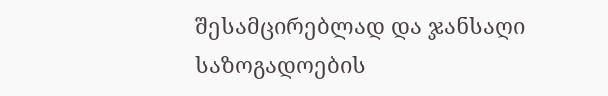შესამცირებლად და ჯანსაღი საზოგადოების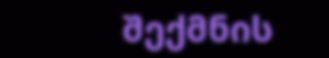შექმნის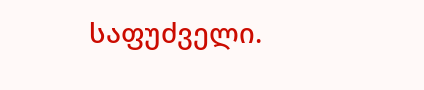საფუძველი.